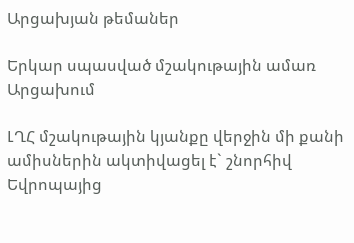Արցախյան թեմաներ

Երկար սպասված մշակութային ամառ Արցախում

ԼՂՀ մշակութային կյանքը վերջին մի քանի ամիսներին ակտիվացել է` շնորհիվ Եվրոպայից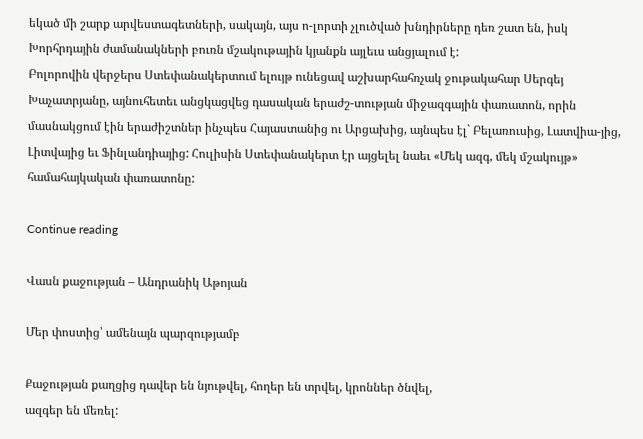եկած մի շարք արվեստագետների, սակայն, այս ո-լորտի չլուծված խնդիրները դեռ շատ են, իսկ Խորհրդային ժամանակների բուռն մշակութային կյանքն այլեւս անցյալում է:
Բոլորովին վերջերս Ստեփանակերտում ելույթ ունեցավ աշխարհահռչակ ջութակահար Սերգեյ Խաչատրյանը, այնուհետեւ անցկացվեց դասական երաժշ-տության միջազգային փառատոն, որին մասնակցում էին երաժիշտներ ինչպես Հայաստանից ու Արցախից, այնպես էլ` Բելառուսից, Լատվիա-յից, Լիտվայից եւ Ֆինլանդիայից: Հուլիսին Ստեփանակերտ էր այցելել նաեւ «Մեկ ազգ, մեկ մշակույթ» համահայկական փառատոնը:

Continue reading

Վասն քաջության – Անդրանիկ Աթոյան

Մեր փոստից՝ ամենայն պարզությամբ

Քաջության քաղցից դավեր են նյութվել, հողեր են տրվել, կրոններ ծնվել,
ազգեր են մեռել: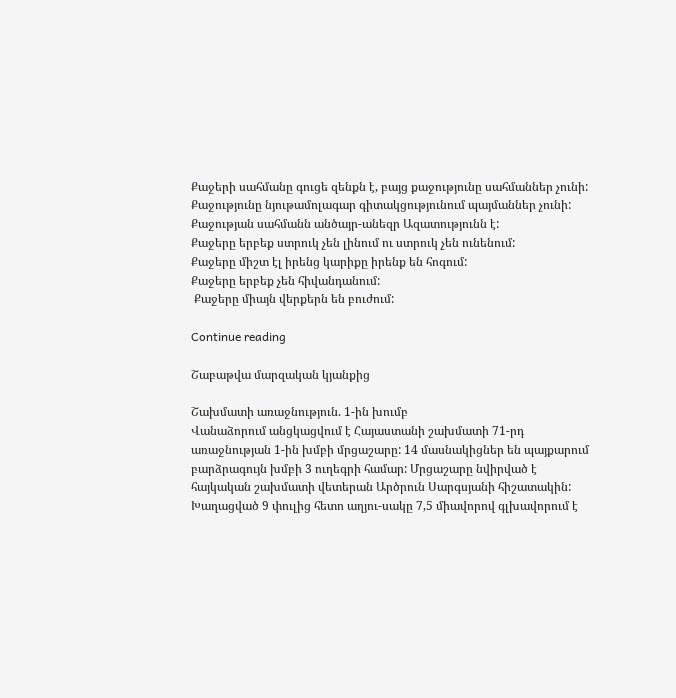Քաջերի սահմանը գուցե զենքն է, բայց քաջությունը սահմաններ չունի:
Քաջությունը նյութամոլագար գիտակցությունում պայմաններ չունի:
Քաջության սահմանն անծայր-անեզր Ազատությունն է:
Քաջերը երբեք ստրուկ չեն լինում ու ստրուկ չեն ունենում:
Քաջերը միշտ էլ իրենց կարիքը իրենք են հոգում:
Քաջերը երբեք չեն հիվանդանում:
 Քաջերը միայն վերքերն են բուժում:

Continue reading

Շաբաթվա մարզական կյանքից

Շախմատի առաջնություն. 1-ին խումբ
Վանաձորում անցկացվում է Հայաստանի շախմատի 71-րդ առաջնության 1-ին խմբի մրցաշարը: 14 մասնակիցներ են պայքարում բարձրագույն խմբի 3 ուղեգրի համար: Մրցաշարը նվիրված է հայկական շախմատի վետերան Արծրուն Սարգսյանի հիշատակին: Խաղացված 9 փուլից հետո աղյու-սակը 7,5 միավորով գլխավորում է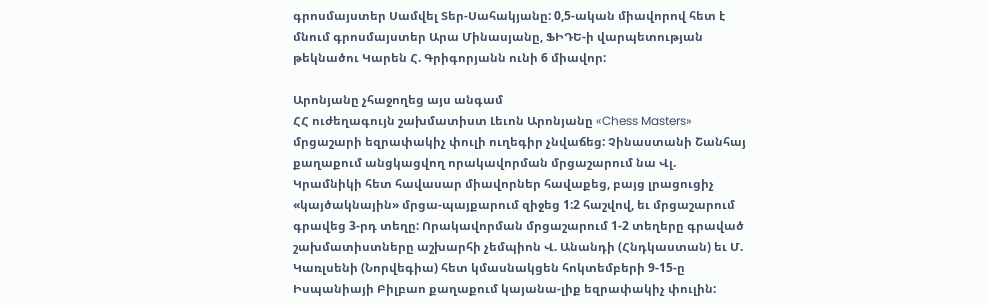գրոսմայստեր Սամվել Տեր-Սահակյանը: 0,5-ական միավորով հետ է մնում գրոսմայստեր Արա Մինասյանը, ՖԻԴԵ-ի վարպետության թեկնածու Կարեն Հ. Գրիգորյանն ունի 6 միավոր:

Արոնյանը չհաջողեց այս անգամ
ՀՀ ուժեղագույն շախմատիստ Լեւոն Արոնյանը «Chess Masters» մրցաշարի եզրափակիչ փուլի ուղեգիր չնվաճեց: Չինաստանի Շանհայ քաղաքում անցկացվող որակավորման մրցաշարում նա Վլ. Կրամնիկի հետ հավասար միավորներ հավաքեց, բայց լրացուցիչ «կայծակնային» մրցա-պայքարում զիջեց 1:2 հաշվով, եւ մրցաշարում գրավեց 3-րդ տեղը: Որակավորման մրցաշարում 1-2 տեղերը գրաված շախմատիստները աշխարհի չեմպիոն Վ. Անանդի (Հնդկաստան) եւ Մ. Կառլսենի (Նորվեգիա) հետ կմասնակցեն հոկտեմբերի 9-15-ը Իսպանիայի Բիլբաո քաղաքում կայանա-լիք եզրափակիչ փուլին: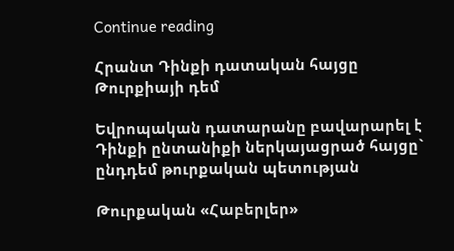Continue reading

Հրանտ Դինքի դատական հայցը Թուրքիայի դեմ

Եվրոպական դատարանը բավարարել է Դինքի ընտանիքի ներկայացրած հայցը`
ընդդեմ թուրքական պետության

Թուրքական «Հաբերլեր»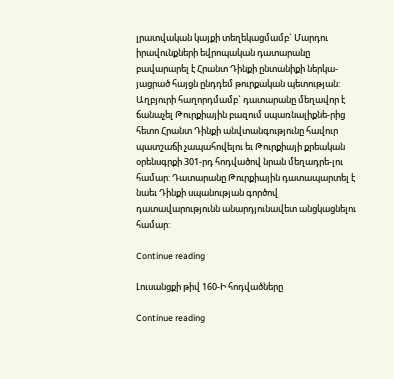լրատվական կայքի տեղեկացմամբ` Մարդու իրավունքների եվրոպական դատարանը բավարարել է Հրանտ Դինքի ընտանիքի ներկա-յացրած հայցն ընդդեմ թուրքական պետության: Աղբյուրի հաղորդմամբ` դատարանը մեղավոր է ճանաչել Թուրքիային բազում սպառնալիքնե-րից հետո Հրանտ Դինքի անվտանգությունը հավուր պատշաճի չապահովելու եւ Թուրքիայի քրեական օրենսգրքի 301-րդ հոդվածով նրան մեղադրե-լու համար: Դատարանը Թուրքիային դատապարտել է նաեւ Դինքի սպանության գործով դատավարությունն անարդյունավետ անցկացնելու համար:

Continue reading

Լուսանցքի թիվ 160-Ի հոդվածները

Continue reading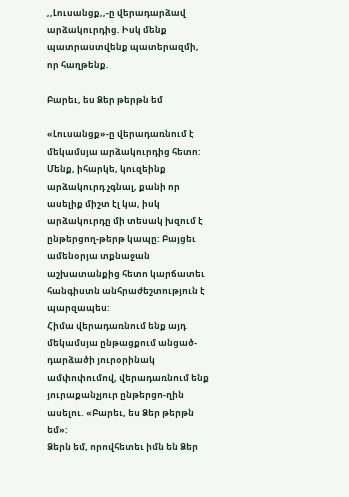,,Լուսանցք,,-ը վերադարձավ արձակուրդից. Իսկ մենք պատրաստվենք պատերազմի, որ հաղթենք.

Բարեւ, ես Ձեր թերթն եմ

«Լուսանցք»-ը վերադառնում է մեկամսյա արձակուրդից հետո: Մենք, իհարկե, կուզեինք արձակուրդ չգնալ, քանի որ ասելիք միշտ էլ կա, իսկ արձակուրդը մի տեսակ խզում է ընթերցող-թերթ կապը: Բայցեւ ամենօրյա տքնաջան աշխատանքից հետո կարճատեւ հանգիստն անհրաժեշտություն է պարզապես:
Հիմա վերադառնում ենք այդ մեկամսյա ընթացքում անցած-դարձածի յուրօրինակ ամփոփումով, վերադառնում ենք յուրաքանչյուր ընթերցո-ղին ասելու. «Բարեւ, ես Ձեր թերթն եմ»:
Ձերն եմ, որովհետեւ իմն են Ձեր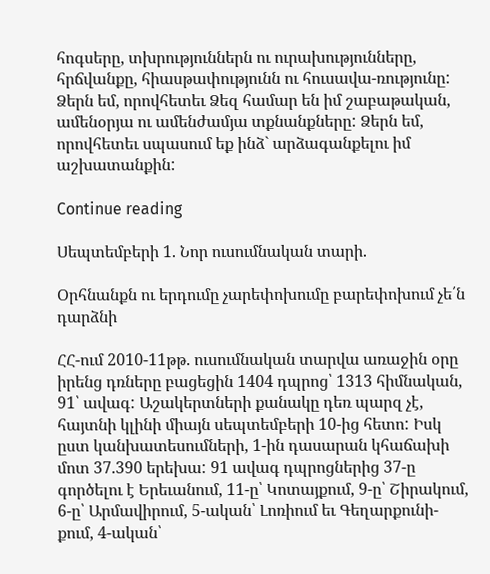հոգսերը, տխրություններն ու ուրախությունները, հրճվանքը, հիասթափությունն ու հուսավա-ռությունը: Ձերն եմ, որովհետեւ Ձեզ համար են իմ շաբաթական, ամենօրյա ու ամենժամյա տքնանքները: Ձերն եմ, որովհետեւ սպասում եք ինձ` արձագանքելու իմ աշխատանքին:

Continue reading

Սեպտեմբերի 1. Նոր ուսումնական տարի.

Օրհնանքն ու երդումը չարեփոխումը բարեփոխում չե՛ն դարձնի

ՀՀ-ում 2010-11թթ. ուսումնական տարվա առաջին օրը իրենց դռները բացեցին 1404 դպրոց՝ 1313 հիմնական, 91՝ ավագ: Աշակերտների քանակը դեռ պարզ չէ, հայտնի կլինի միայն սեպտեմբերի 10-ից հետո: Իսկ ըստ կանխատեսումների, 1-ին դասարան կհաճախի մոտ 37.390 երեխա: 91 ավագ դպրոցներից 37-ը գործելու է Երեւանում, 11-ը՝ Կոտայքում, 9-ը՝ Շիրակում, 6-ը՝ Արմավիրում, 5-ական՝ Լոռիում եւ Գեղարքունի-քում, 4-ական՝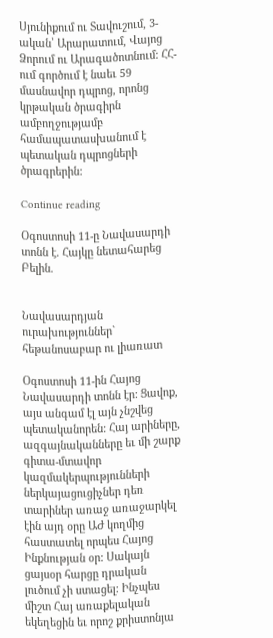Սյունիքում ու Տավուշում, 3-ական՝ Արարատում, Վայոց Ձորում ու Արագածոտնում: ՀՀ-ում գործում է նաեւ 59 մասնավոր դպրոց, որոնց կրթական ծրագիրն ամբողջությամբ համապատասխանում է պետական դպրոցների ծրագրերին:

Continue reading

Օգոստոսի 11-ը Նավասարդի տոնն է. Հայկը նետահարեց Բելին.


Նավասարդյան ուրախություններ` հեթանոսաբար ու լիառատ

Օգոստոսի 11-ին Հայոց Նավասարդի տոնն էր: Ցավոք, այս անգամ էլ այն չնշվեց պետականորեն: Հայ արիները, ազգայնականները եւ մի շարք գիտա-մտավոր կազմակերպությունների ներկայացուցիչներ դեռ տարիներ առաջ առաջարկել էին այդ օրը ԱԺ կողմից հաստատել որպես Հայոց Ինքնության օր: Սակայն ցայսօր հարցը դրական լուծում չի ստացել: Ինչպես միշտ Հայ առաքելական եկեղեցին եւ որոշ քրիստոնյա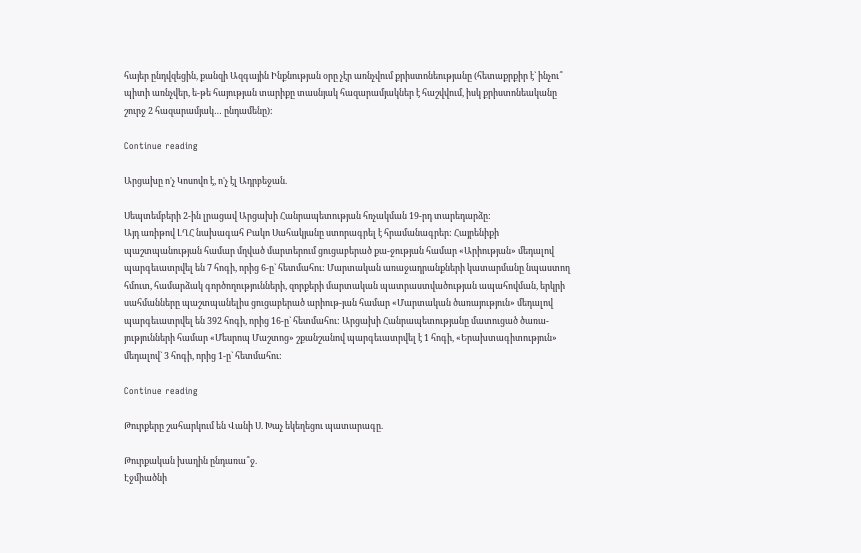հայեր ընդվզեցին, քանզի Ազգային Ինքնության օրը չէր առնչվում քրիստոնեությանը (հետաքրքիր է` ինչու՞ պիտի առնչվեր, ե-թե հայության տարիքը տասնյակ հազարամյակներ է հաշվվում, իսկ քրիստոնեականը շուրջ 2 հազարամյակ… ընդամենը):

Continue reading

Արցախը ո'չ Կոսովո է, ո'չ էլ Ադրբեջան.

Սեպտեմբերի 2-ին լրացավ Արցախի Հանրապետության հռչակման 19-րդ տարեդարձը:
Այդ առիթով ԼՂՀ նախագահ Բակո Սահակյանը ստորագրել է հրամանագրեր: Հայրենիքի պաշտպանության համար մղված մարտերում ցուցաբերած քա-ջության համար «Արիության» մեդալով պարգեւատրվել են 7 հոգի, որից 6-ը` հետմահու: Մարտական առաջադրանքների կատարմանը նպաստող հմուտ, համարձակ գործողությունների, զորքերի մարտական պատրաստվածության ապահովման, երկրի սահմանները պաշտպանելիս ցուցաբերած արիութ-յան համար «Մարտական ծառայություն» մեդալով պարգեւատրվել են 392 հոգի, որից 16-ը` հետմահու: Արցախի Հանրապետությանը մատուցած ծառա-յությունների համար «Մեսրոպ Մաշտոց» շքանշանով պարգեւատրվել է 1 հոգի, «Երախտագիտություն» մեդալով` 3 հոգի, որից 1-ը` հետմահու:

Continue reading

Թուրքերը շահարկում են Վանի Ս. Խաչ եկեղեցու պատարագը.

Թուրքական խաղին ընդառա՞ջ.
Էջմիածնի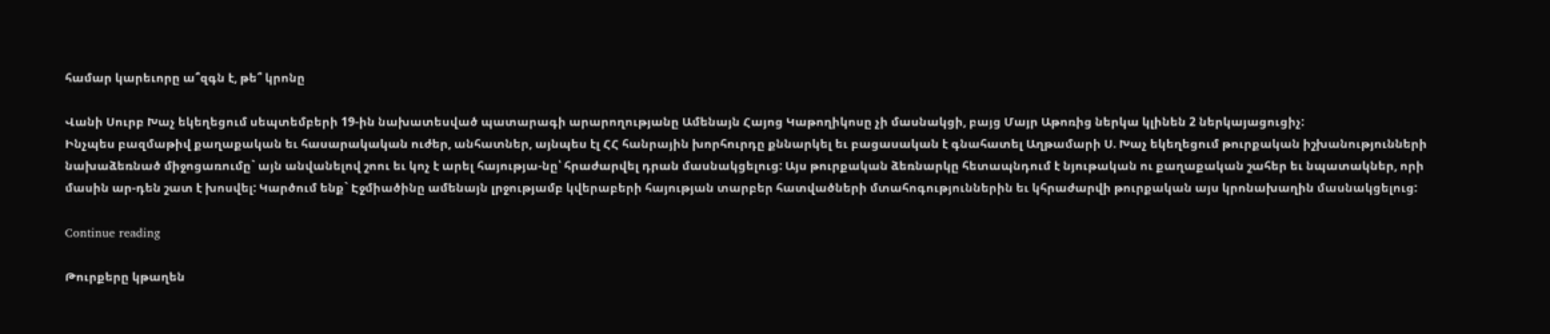համար կարեւորը ա՞զգն է, թե՞ կրոնը

Վանի Սուրբ Խաչ եկեղեցում սեպտեմբերի 19-ին նախատեսված պատարագի արարողությանը Ամենայն Հայոց Կաթողիկոսը չի մասնակցի, բայց Մայր Աթոռից ներկա կլինեն 2 ներկայացուցիչ:
Ինչպես բազմաթիվ քաղաքական եւ հասարակական ուժեր, անհատներ, այնպես էլ ՀՀ հանրային խորհուրդը քննարկել եւ բացասական է գնահատել Աղթամարի Ս. Խաչ եկեղեցում թուրքական իշխանությունների նախաձեռնած միջոցառումը` այն անվանելով շոու եւ կոչ է արել հայությա-նը՝ հրաժարվել դրան մասնակցելուց: Այս թուրքական ձեռնարկը հետապնդում է նյութական ու քաղաքական շահեր եւ նպատակներ, որի մասին ար-դեն շատ է խոսվել: Կարծում ենք` Էջմիածինը ամենայն լրջությամբ կվերաբերի հայության տարբեր հատվածների մտահոգություններին եւ կհրաժարվի թուրքական այս կրոնախաղին մասնակցելուց:

Continue reading

Թուրքերը կթաղեն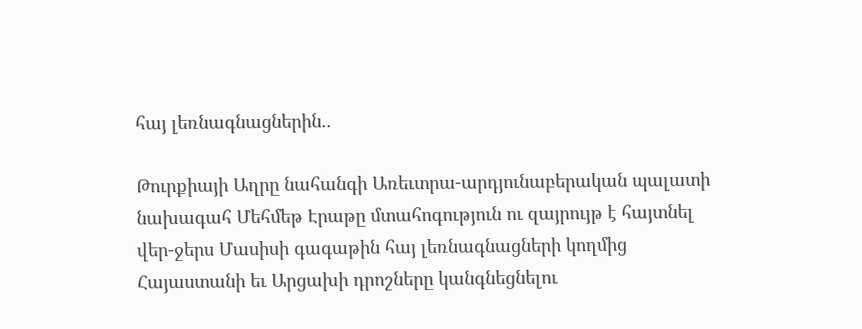հայ լեռնագնացներին..

Թուրքիայի Աղրը նահանգի Առեւտրա-արդյունաբերական պալատի նախագահ Մեհմեթ Էրաթը մտահոգություն ու զայրույթ է հայտնել վեր-ջերս Մասիսի գագաթին հայ լեռնագնացների կողմից Հայաստանի եւ Արցախի դրոշները կանգնեցնելու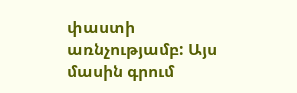փաստի առնչությամբ: Այս մասին գրում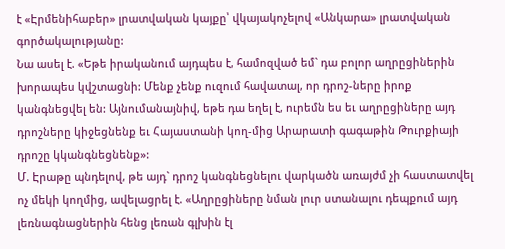է «Էրմենիհաբեր» լրատվական կայքը՝ վկայակոչելով «Անկարա» լրատվական գործակալությանը:
Նա ասել է. «Եթե իրականում այդպես է, համոզված եմ` դա բոլոր աղրըցիներին խորապես կվշտացնի: Մենք չենք ուզում հավատալ, որ դրոշ-ները իրոք կանգնեցվել են: Այնումանայնիվ, եթե դա եղել է, ուրեմն ես եւ աղրըցիները այդ դրոշները կիջեցնենք եւ Հայաստանի կող-մից Արարատի գագաթին Թուրքիայի դրոշը կկանգնեցնենք»:
Մ. Էրաթը պնդելով, թե այդ` դրոշ կանգնեցնելու վարկածն առայժմ չի հաստատվել ոչ մեկի կողմից, ավելացրել է. «Աղրըցիները նման լուր ստանալու դեպքում այդ լեռնագնացներին հենց լեռան գլխին էլ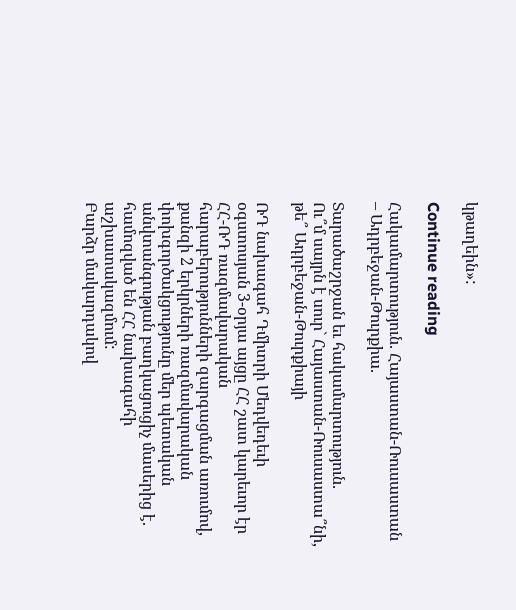կթաղեին»:

Continue reading

Հակամարտություն. Հայաստան-Ռուսաստան – Ադրբեջան-Թուրքիա.

Տարածաշրջան եւ հակամարտություն.
Ու՞մ սայրն է սուր` Հայաստան-Ռուսաստա՞նի, թե՞ Ադրբեջան-Թուրքիայի

ՌԴ նախագահ Դմիտրի Մեդվեդեւի օգստոսյան 3-օրյա այցը ՀՀ շատ կարեւոր էր ՀՀ-ՌԴ ռազմավարական հարաբերությունների զարգացման առումով, քանզի 2 երկրների ռազմավարական փոխգործակցությունը մեր պետական անվտանգության բաղկացուցիչ մասերից է. համոզված են ՀՀ նախագահի աշխատակազմում:
Բարձր մակարդակով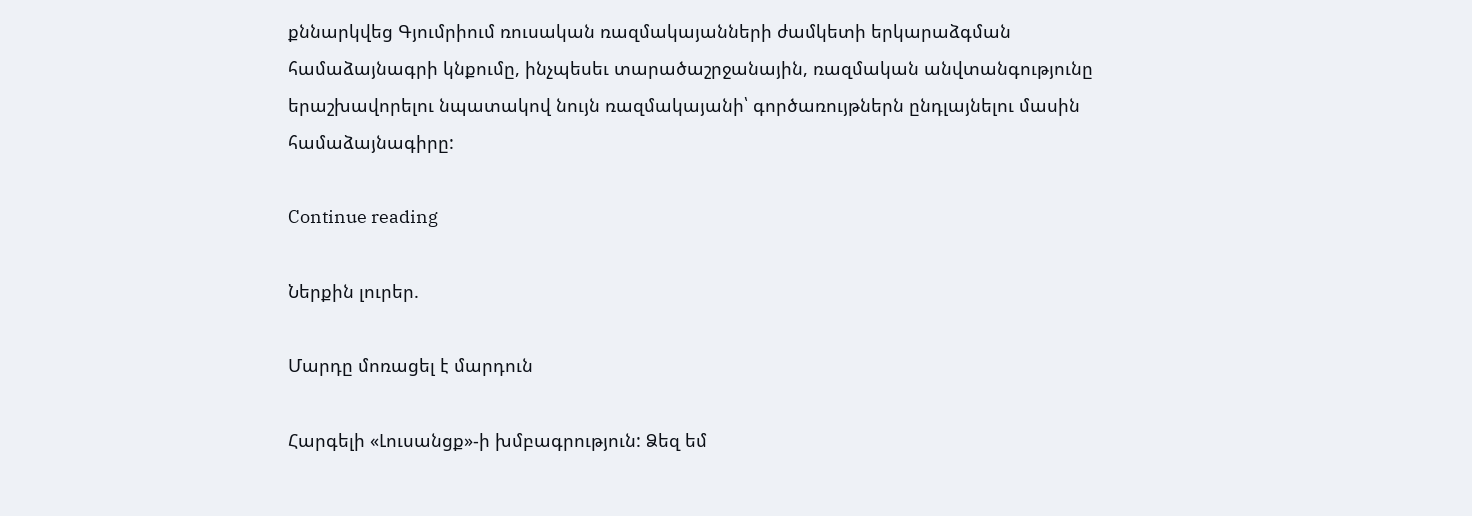քննարկվեց Գյումրիում ռուսական ռազմակայանների ժամկետի երկարաձգման համաձայնագրի կնքումը, ինչպեսեւ տարածաշրջանային, ռազմական անվտանգությունը երաշխավորելու նպատակով նույն ռազմակայանի՝ գործառույթներն ընդլայնելու մասին համաձայնագիրը:

Continue reading

Ներքին լուրեր.

Մարդը մոռացել է մարդուն

Հարգելի «Լուսանցք»-ի խմբագրություն: Ձեզ եմ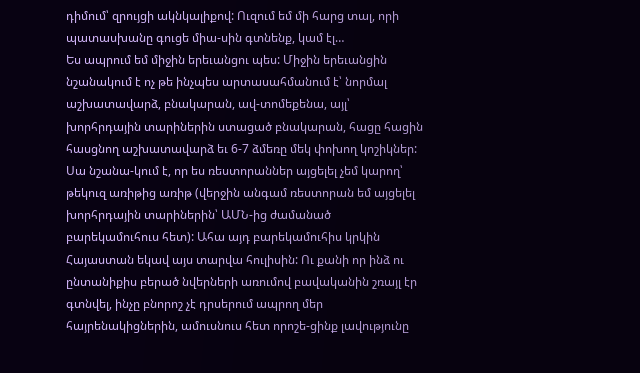դիմում՝ զրույցի ակնկալիքով: Ուզում եմ մի հարց տալ, որի պատասխանը գուցե միա-սին գտնենք, կամ էլ…
Ես ապրում եմ միջին երեւանցու պես: Միջին երեւանցին նշանակում է ոչ թե ինչպես արտասահմանում է՝ նորմալ աշխատավարձ, բնակարան, ավ-տոմեքենա, այլ՝ խորհրդային տարիներին ստացած բնակարան, հացը հացին հասցնող աշխատավարձ եւ 6-7 ձմեռը մեկ փոխող կոշիկներ: Սա նշանա-կում է, որ ես ռեստորաններ այցելել չեմ կարող՝ թեկուզ առիթից առիթ (վերջին անգամ ռեստորան եմ այցելել խորհրդային տարիներին՝ ԱՄՆ-ից ժամանած բարեկամուհուս հետ): Ահա այդ բարեկամուհիս կրկին Հայաստան եկավ այս տարվա հուլիսին: Ու քանի որ ինձ ու ընտանիքիս բերած նվերների առումով բավականին շռայլ էր գտնվել, ինչը բնորոշ չէ դրսերում ապրող մեր հայրենակիցներին, ամուսնուս հետ որոշե-ցինք լավությունը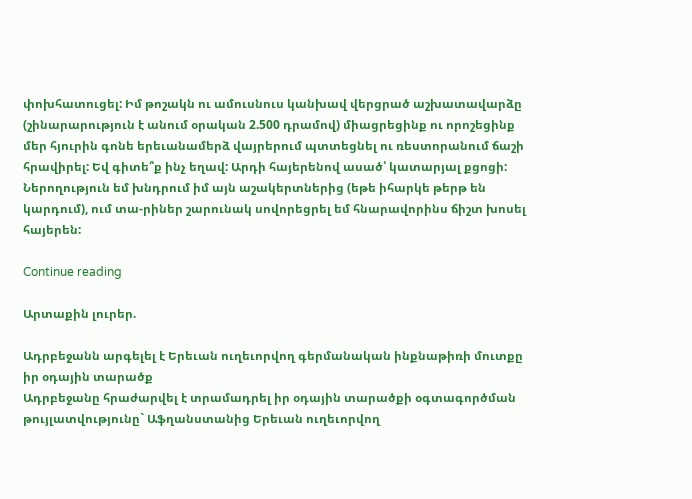փոխհատուցել: Իմ թոշակն ու ամուսնուս կանխավ վերցրած աշխատավարձը (շինարարություն է անում օրական 2.500 դրամով) միացրեցինք ու որոշեցինք մեր հյուրին գոնե երեւանամերձ վայրերում պտտեցնել ու ռեստորանում ճաշի հրավիրել: Եվ գիտե՞ք ինչ եղավ: Արդի հայերենով ասած՝ կատարյալ քցոցի: Ներողություն եմ խնդրում իմ այն աշակերտներից (եթե իհարկե թերթ են կարդում), ում տա-րիներ շարունակ սովորեցրել եմ հնարավորինս ճիշտ խոսել հայերեն:

Continue reading

Արտաքին լուրեր.

Ադրբեջանն արգելել է Երեւան ուղեւորվող գերմանական ինքնաթիռի մուտքը իր օդային տարածք
Ադրբեջանը հրաժարվել է տրամադրել իր օդային տարածքի օգտագործման թույլատվությունը` Աֆղանստանից Երեւան ուղեւորվող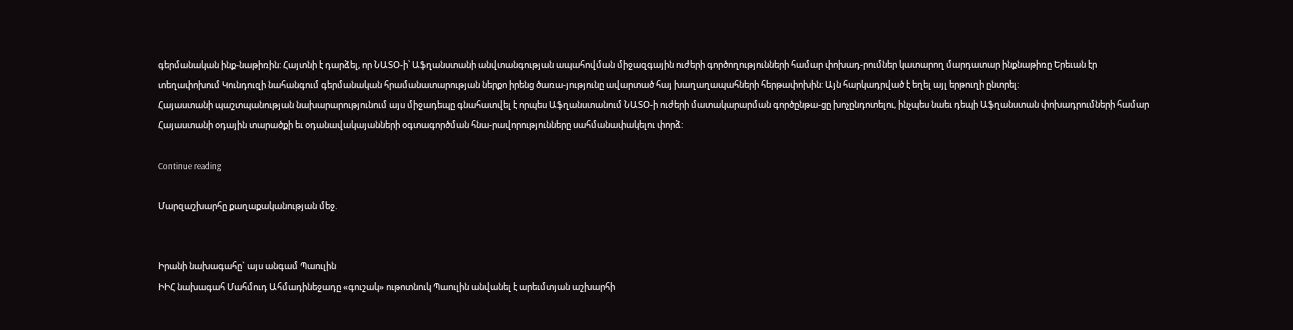գերմանական ինք-նաթիռին: Հայտնի է դարձել, որ ՆԱՏՕ-ի՝ Աֆղանստանի անվտանգության ապահովման միջազգային ուժերի գործողությունների համար փոխադ-րումներ կատարող մարդատար ինքնաթիռը Երեւան էր տեղափոխում Կունդուզի նահանգում գերմանական հրամանատարության ներքո իրենց ծառա-յությունը ավարտած հայ խաղաղապահների հերթափոխին: Այն հարկադրված է եղել այլ երթուղի ընտրել:
Հայաստանի պաշտպանության նախարարությունում այս միջադեպը գնահատվել է որպես Աֆղանստանում ՆԱՏՕ-ի ուժերի մատակարարման գործընթա-ցը խոչընդոտելու, ինչպես նաեւ դեպի Աֆղանստան փոխադրումների համար Հայաստանի օդային տարածքի եւ օդանավակայանների օգտագործման հնա-րավորությունները սահմանափակելու փորձ:

Continue reading

Մարզաշխարհը քաղաքականության մեջ.


Իրանի նախագահը` այս անգամ Պաուլին
ԻԻՀ նախագահ Մահմուդ Ահմադինեջադը «գուշակ» ութոտնուկ Պաուլին անվանել է արեւմտյան աշխարհի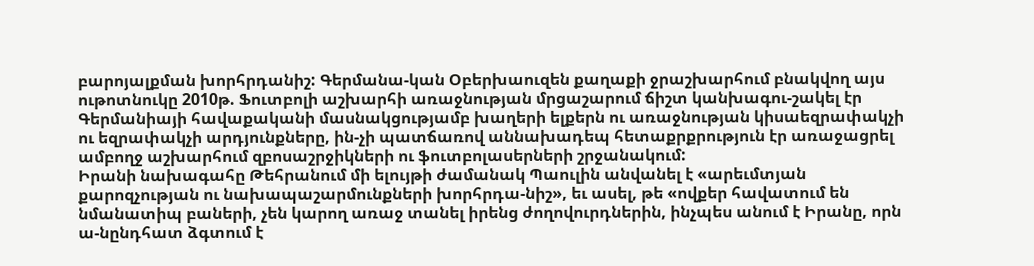բարոյալքման խորհրդանիշ: Գերմանա-կան Օբերխաուզեն քաղաքի ջրաշխարհում բնակվող այս ութոտնուկը 2010թ. Ֆուտբոլի աշխարհի առաջնության մրցաշարում ճիշտ կանխագու-շակել էր Գերմանիայի հավաքականի մասնակցությամբ խաղերի ելքերն ու առաջնության կիսաեզրափակչի ու եզրափակչի արդյունքները, ին-չի պատճառով աննախադեպ հետաքրքրություն էր առաջացրել ամբողջ աշխարհում զբոսաշրջիկների ու ֆուտբոլասերների շրջանակում:
Իրանի նախագահը Թեհրանում մի ելույթի ժամանակ Պաուլին անվանել է «արեւմտյան քարոզչության ու նախապաշարմունքների խորհրդա-նիշ», եւ ասել, թե «ովքեր հավատում են նմանատիպ բաների, չեն կարող առաջ տանել իրենց ժողովուրդներին, ինչպես անում է Իրանը, որն ա-նընդհատ ձգտում է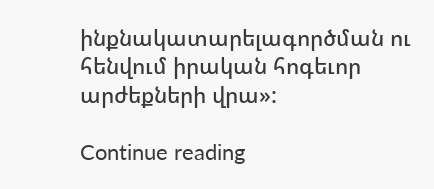ինքնակատարելագործման ու հենվում իրական հոգեւոր արժեքների վրա»:

Continue reading